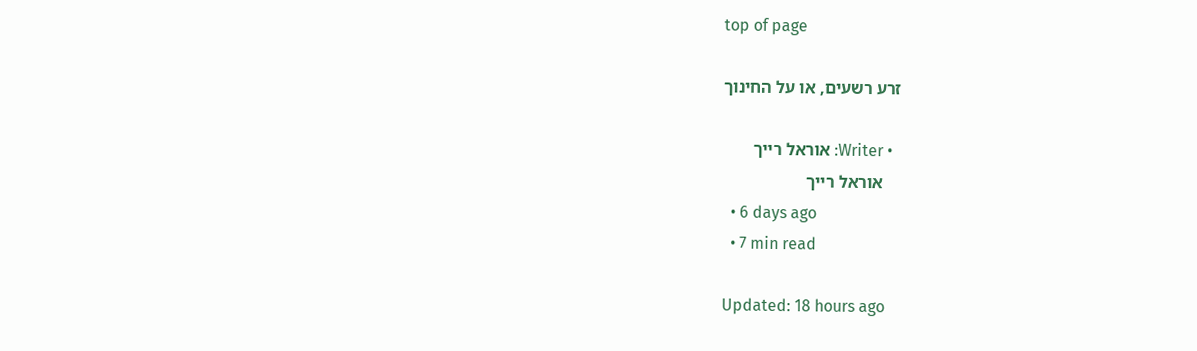top of page

זרע רשעים, או על החינוך

  • Writer: אוראל רייך
    אוראל רייך
  • 6 days ago
  • 7 min read

Updated: 18 hours ago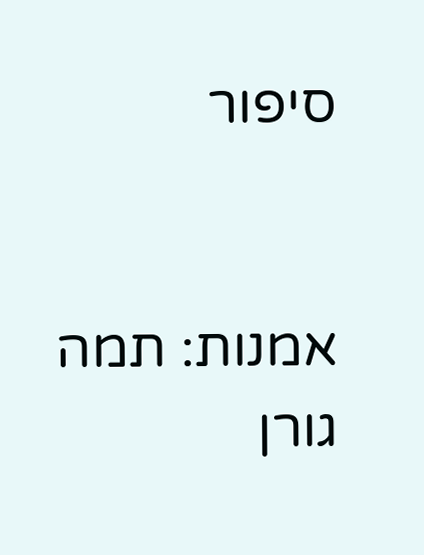סיפור


אמנות: תמה גורן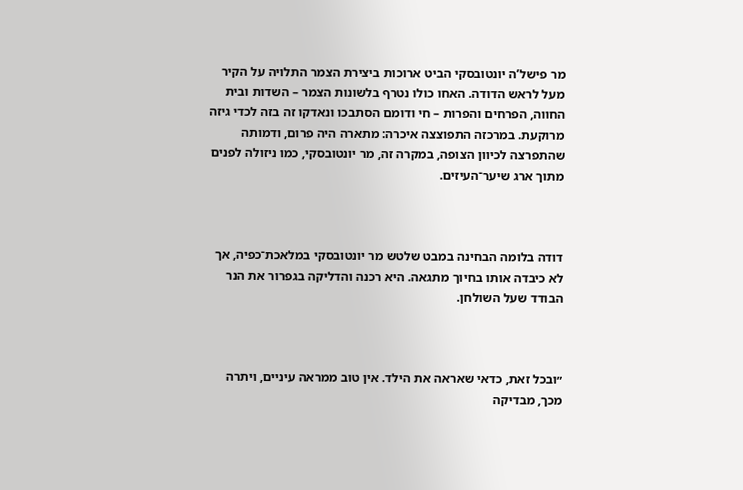מר פישל’ה יונטובסקי הביט ארוכות ביצירת הצמר התלויה על הקיר מעל לראש הדודה. האחו כולו נטרף בלשונות הצמר – השדות ובית החווה, הפרחים והפרות – חי ודומם הסתבכו ונאדקו זה בזה לכדי גיזה מרוקעת. במרכזה התפוצצה איכרה: מתארה היה פרום, ודמותה שהתפרצה לכיוון הצופה, במקרה זה, מר יונטובסקי, כמו ניזולה לפנים מתוך ארג שיער־העיזים.



דודה בלומה הבחינה במבט שלטש מר יונטובסקי במלאכת־כפיה, אך לא כיבדה אותו בחיוך מתגאה. היא רכנה והדליקה בגפרור את הנר הבודד שעל השולחן.



״ובכל זאת, כדאי שאראה את הילד. אין טוב ממראה עיניים, ויתרה מכך, מבדיקה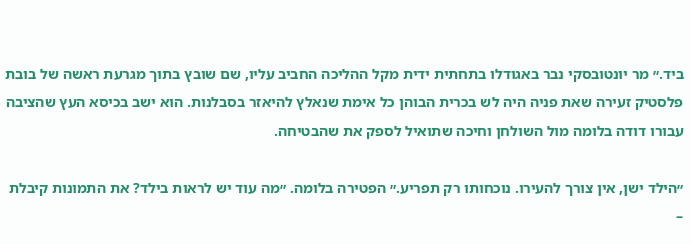ביד.״ מר יונטובסקי נבר באגודלו בתחתית ידית מקל ההליכה החביב עליו, שם שובץ בתוך מגרעת ראשה של בובת פלסטיק זעירה שאת פניה היה לש בכרית הבוהן כל אימת שנאלץ להיאזר בסבלנות. הוא ישב בכיסא העץ שהציבה עבורו דודה בלומה מול השולחן וחיכה שתואיל לספק את שהבטיחה.

״הילד ישן, אין צורך להעירו. נוכחותו רק תפריע.״ הפטירה בלומה. ״מה עוד יש לראות בילד? את התמונות קיבלת –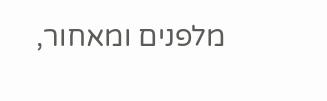מלפנים ומאחור,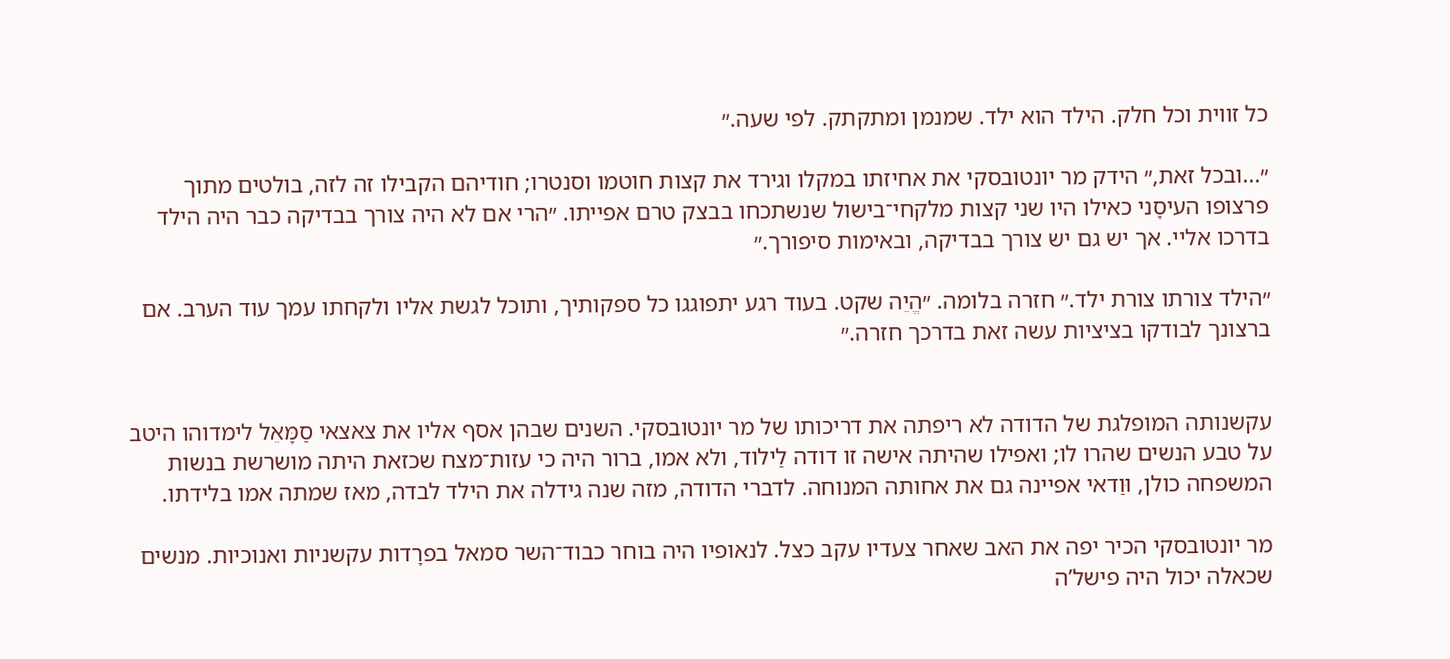כל זווית וכל חלק. הילד הוא ילד. שמנמן ומתקתק. לפי שעה.״

״...ובכל זאת,״ הידק מר יונטובסקי את אחיזתו במקלו וגירד את קצות חוטמו וסנטרו; חודיהם הקבילו זה לזה, בולטים מתוך פרצופו העיסָני כאילו היו שני קצות מלקחי־בישול שנשתכחו בבצק טרם אפייתו. ״הרי אם לא היה צורך בבדיקה כבר היה הילד בדרכו אליי. אך יש גם יש צורך בבדיקה, ובאימות סיפורך.״

״הילד צורתו צורת ילד.״ חזרה בלומה. ״הֱיֵה שקט. בעוד רגע יתפוגגו כל ספקותיך, ותוכל לגשת אליו ולקחתו עמך עוד הערב. אם ברצונך לבודקו בציציות עשה זאת בדרכך חזרה.״


עקשנותה המופלגת של הדודה לא ריפתה את דריכותו של מר יונטובסקי. השנים שבהן אסף אליו את צאצאי סַמָּאֵל לימדוהו היטב על טבע הנשים שהרו לו; ואפילו שהיתה אישה זו דודה לַילוד, ולא אמו, ברור היה כי עזות־מצח שכזאת היתה מושרשת בנשות המשפחה כולן, וּוַדאי אפיינה גם את אחותה המנוחה. לדברי הדודה, מזה שנה גידלה את הילד לבדה, מאז שמתה אמו בלידתו.

מר יונטובסקי הכיר יפה את האב שאחר צעדיו עקב כצל. לנאופיו היה בוחר כבוד־השר סמאל בפרָדות עקשניות ואנוכיות. מנשים שכאלה יכול היה פישל’ה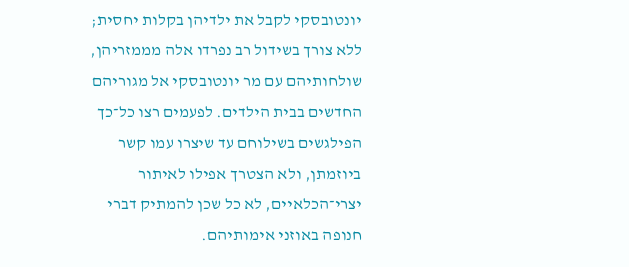יונטובסקי לקבל את ילדיהן בקלות יחסית; ללא צורך בשידול רב נפרדו אלה מממזריהן, שולחותיהם עם מר יונטובסקי אל מגוריהם החדשים בבית הילדים. לפעמים רצו כל־כך הפילגשים בשילוחם עד שיצרו עמו קשר ביוזמתן, ולא הצטרך אפילו לאיתור יצרי־הכלאיים, לא כל שכן להמתיק דברי חנופה באוזני אימותיהם.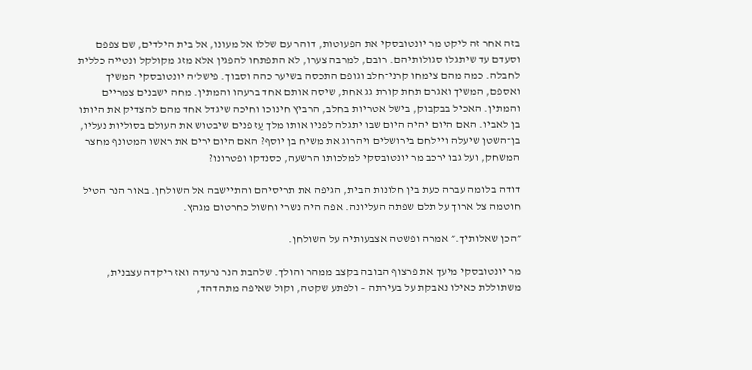בזה אחר זה ליקט מר יונטובסקי את הפעוטות, דוהר עם שללו אל מעונו, אל בית הילדים, שם צפפם וסעדם עד שיתגלו סגולותיהם. רובם, למרבה צערו, לא התפתחו להפגין אלא מזג מקולקל ונטייה כללית לחבלה. כמה מהם צימחו קרני־חלב וגופם התכסה בשיער כהה וסבוך. פישל'ה יונטובסקי המשיך ואספם, המשיך ואגרם תחת קורת גג אחת, שיסה אותם אחד ברעהו והמתין. מחה ישבנים צמריים והמתין. האכיל בבקבוק, בישל אטריות בחלב, הרביץ חינוכו וחיכה שיגדל אחד מהם להצדיק את היותו בן לאביו. האם היום יהיה היום שבו יתגלה לפניו אותו מלך עַז פנים שיבטוש את העולם בסוליות נעליו, בן־השטן שיעלה ויילחם בירושלים ויהרוג את משיח בן יוסף? האם היום ירים את ראשו המטונף מחצר המשחק, ועל גבו ירכב מר יונטובסקי למלכותו הרשעה, כסנדקו ופטרונו?

דודה בלומה עברה כעת בין חלונות הבית, הגיפה את תריסיהם והתיישבה אל השולחן. באור הנר הטיל חוטמה צל ארוך על תלם שפתה העליונה. אפה היה נשרי וחשול כחרטום מגהץ.

״הכן שאלותיך.״ אמרה ופשטה אצבעותיה על השולחן.

מר יונטובסקי מיעך את פרצוף הבובה בקצב ממהר והולך. שלהבת הנר נרעדה ואז ריקדה עצבנית, משתוללת כאילו נאבקת על בעירתה – ולפתע שקטה, וקול שאיפה מתהדהד,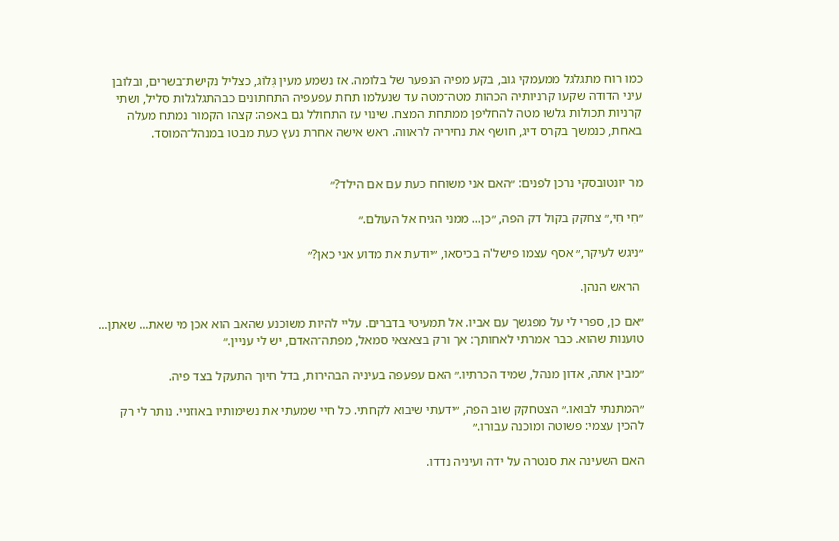כמו רוח מתגלגל ממעמקי גוב, בקע מפיה הנפער של בלומה. אז נשמע מעין גְּלוֹג, כצליל נקישת־בשרים, ובלובן עיני הדודה שקעו קרניותיה הכהות מטה־מטה עד שנעלמו תחת עפעפיה התחתונים כבהתגלגלות סליל, ושתי קרניות תכולות גלשו מטה להחליפן ממתחת המצח. שינוי עז התחולל גם באפה: קצהו הקמור נמתח מעלה באחת, כנמשך בקרס דיג, חושף את נחיריה לראווה. ראש אישה אחרת נעץ כעת מבטו במנהל־המוסד.


מר יונטובסקי נרכן לפנים: ״האם אני משוחח כעת עם אם הילד?״

״חִי חִי,״ צחקק בקול דק הפה, ״כן... ממני הגיח אל העולם.״

״ניגש לעיקר,״ אסף עצמו פישל'ה בכיסאו, ״יודעת את מדוע אני כאן?״

 הראש הנהן.

״אם כן, ספרי לי על מפגשך עם אביו. אל תמעיטי בדברים. עליי להיות משוכנע שהאב הוא אכן מי שאת... שאתן... טוענות שהוא. כבר אמרתי לאחותך: אך ורק בצאצאי סמאל, מפתה־האדם, יש לי עניין.״

״מבין אתה, אדון מנהל, שמיד הכרתיו.״ האם עפעפה בעיניה הבהירות, בדל חיוך התעקל בצד פיה.

״המתנתי לבואו.״ הצטחקק שוב הפה, ״ידעתי שיבוא לקחתי. כל חיי שמעתי את נשימותיו באוזניי. נותר לי רק להכין עצמי: פשוטה ומוכנה עבורו.״

האם השעינה את סנטרה על ידה ועיניה נדדו.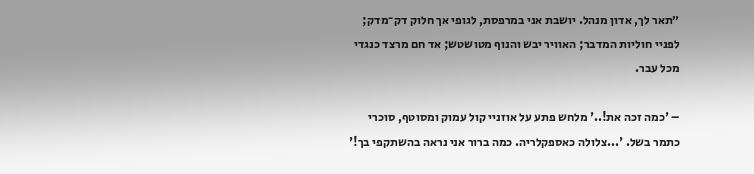״תאר לך, אדון מנהל. יושבת אני במרפסת, לגופי אך חלוק דק־מדק; לפניי חוליות המדבר; האוויר יבש והנוף מטושטש; אד חם מרצד כנגדי מכל עבר.

– 'כמה זכה את!..' מלחש פתע על אוזניי קול עמוק ומסוטף, סוכרי כתמר בשל. '...צלולה כאספקלריה. כמה ברור אני נראה בהשתקפי בך!'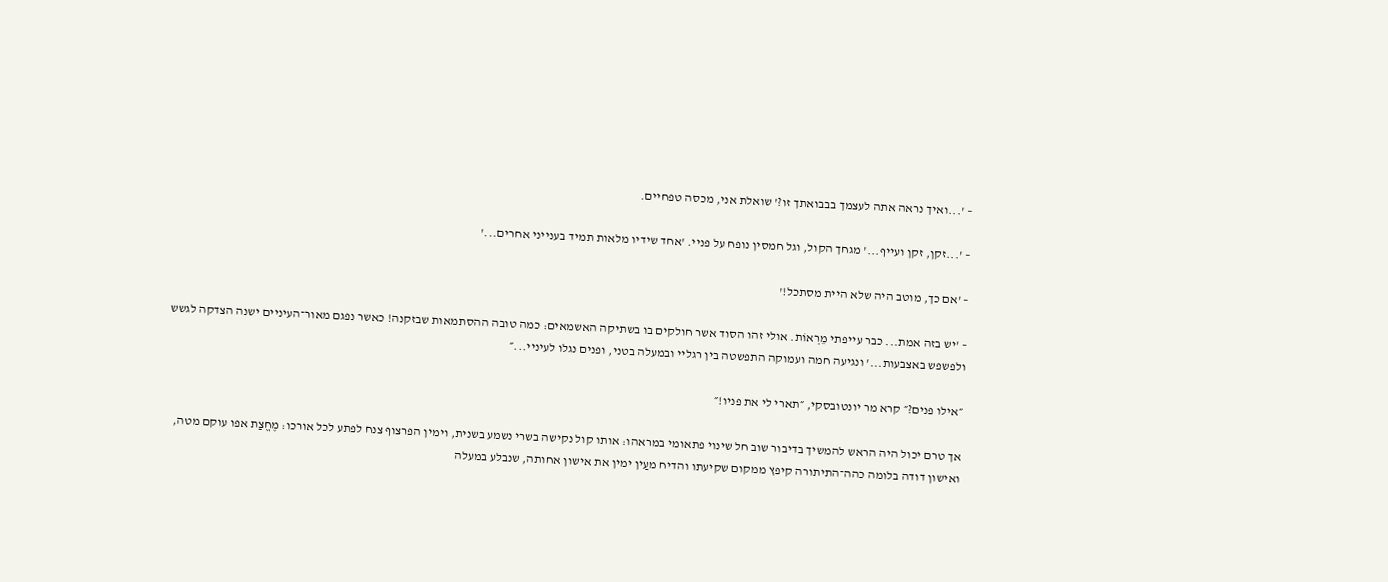– '...ואיך נראה אתה לעצמך בבבואתך זו?' שואלת אני, מכסה טפחיים.

– '...זקן, זקן ועייף...' מגחך הקול, וגל חמסין נופח על פניי. 'אחד שידיו מלאות תמיד בענייני אחרים...'

– 'אם כך, מוטב היה שלא היית מסתכל!'

– 'יש בזה אמת... כבר עייפתי מֵרְאוֹת. אולי זהו הסוד אשר חולקים בו בשתיקה האשמאים: כמה טובה ההסתמאות שבזקנה! כאשר נפגם מאור־העיניים ישנה הצדקה לגשש ולפשפש באצבעות...' ונגיעה חמה ועמוקה התפשטה בין רגליי ובמעלה בטני, ופנים נגלו לעיניי...״

״אילו פנים?״ קרא מר יונטובסקי, ״תארי לי את פניו!״

אך טרם יכול היה הראש להמשיך בדיבור שוב חל שינוי פתאומי במראהו: אותו קול נקישה בשרי נשמע בשנית, וימין הפרצוף צנח לפתע לכל אורכו: מֶחֱצַת אפו עוקם מטה, ואישון דודה בלומה כהה־התיתורה קיפץ ממקום שקיעתו והדיח מעַין ימין את אישון אחותה, שנבלע במעלה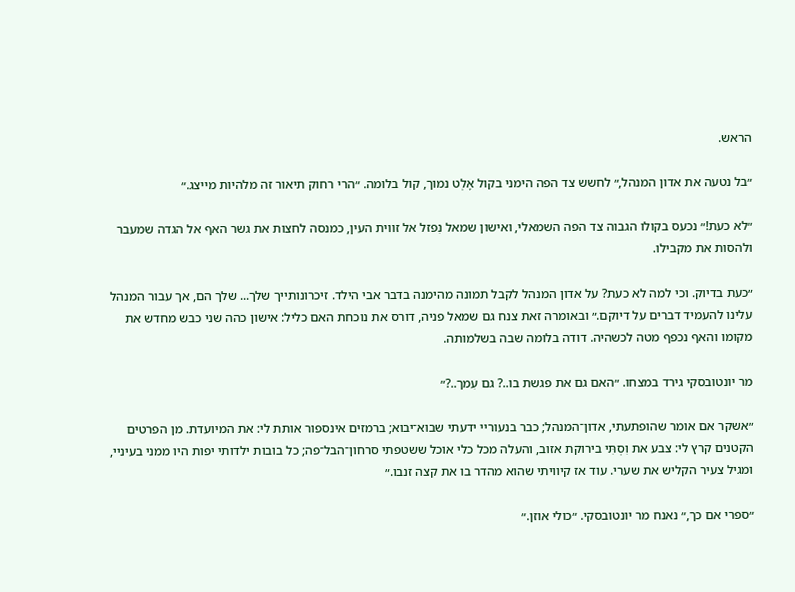הראש.

״בל נטעה את אדון המנהל,״ לחשש צד הפה הימני בקול אָלְט נמוך, קול בלומה. ״הרי רחוק תיאור זה מלהיות מייצג.״

״לא כעת!״ נכעס בקולו הגבוה צד הפה השמאלי, ואישון שמאל נִפזל אל זווית העין, כמנסה לחצות את גשר האף אל הגדה שמעבר ולהסות את מקבילו.

״כעת בדיוק. וכי למה לא כעת? על אדון המנהל לקבל תמונה מהימנה בדבר אבי הילד. זיכרונותייך שלך... שלך הם, אך עבור המנהל עלינו להעמיד דברים על דיוקם.״ ובאומרה זאת צנח גם שמאל פניה, דורס את נוכחת האם כליל: אישון כהה שני כבש מחדש את מקומו והאף נכפף מטה לכשהיה. דודה בלומה שבה בשלמותה.

מר יונטובסקי גירד במצחו. ״האם גם את פגשת בו..? גם עִמך..?״

״אשקר אם אומר שהופתעתי, אדון־המנהל; כבר בנעוריי ידעתי שבוא־יבוא; ברמזים אינספור אותת לי: את המיועדת. מן הפרטים הקטנים קרץ לי: צבע את וִסְתִּי בירוקת אזוב, והעלה מכל כלי אוכל ששטפתי סרחון־הבל־פה; כל בובות ילדותי יפות היו ממני בעיניי, ומגיל צעיר הקליש את שערי. עוד אז קיוויתי שהוא מהדר בו את קצה זנבו.״

״ספרי אם כך,״ נאנח מר יונטובסקי. ״כולי אוזן.״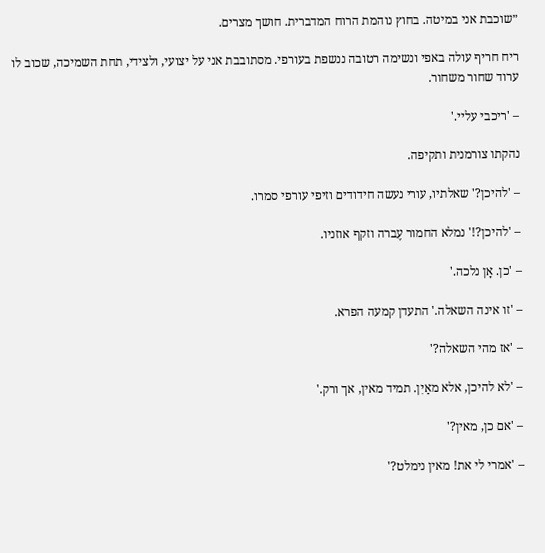״שוכבת אני במיטה. בחוץ נוהמת הרוח המדברית. חושך מצרים.

ריח חריף עולה באפי ונשימה רטובה ננשפת בעורפי. מסתובבת אני על יצועי, ולצידי, תחת השמיכה, שכוב לו ערוד שחור משחור.

– 'ריכבי עליי.'

נהקתו צורמנית ותקיפה.

– 'להיכן?' שאלתיו, עורי נעשה חידודים וזיפי עורפי סמרו.

– 'להיכן?!' נמלא החמור עֶברה וזקף אוזניו.

– 'כן. אָן נלכה.'

– 'זו אינה השאלה.' התעדן קמעה הפרא.

– 'אז מהי השאלה?'

– 'לא להיכן, אלא מאַיִן. תמיד מאין, אך ורק.'

– 'אם כן, מאין?'

– 'אמרי לי את! מאין נימלט?'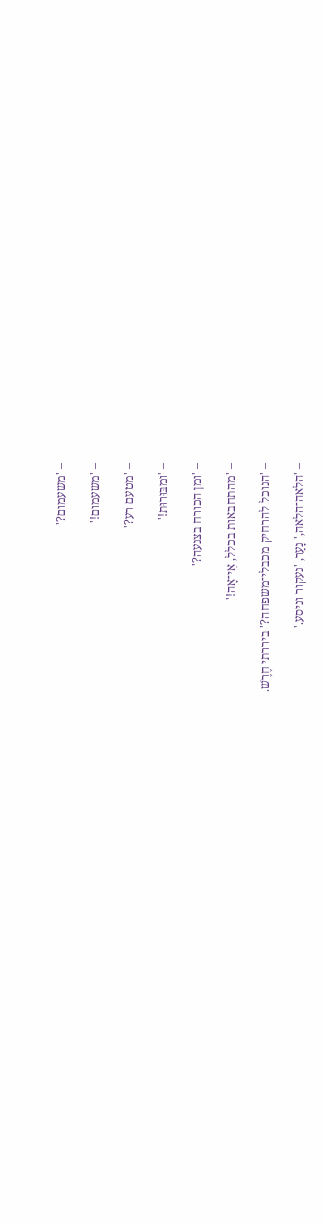– 'משעמום?'

– 'משעמום!'

– 'מטעם רע?'

– 'ומבּוּרוּת!'

– 'ומן הכורח בצנעה?'

– 'מהתחבאות בכלל, אִי־אָה!'

– 'הנוכל להרחיק מכבלי־משפחה?' ביררתי חֶרֶשׁ.

– 'הלאה־הלאה,' נָעַר, 'נעקור וניסע.'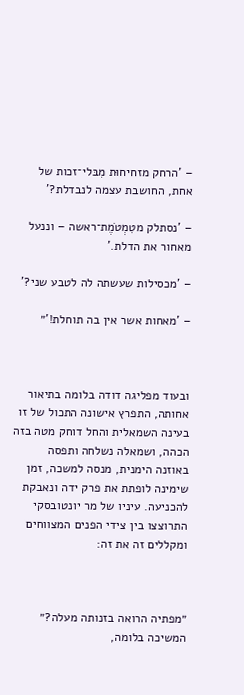– 'הרחק מזחיחוּת מִבּלי־זכות של אחת, החושבת עצמה לנבדלת?'

– 'נסתלק מטִמְטֹמֶת־ראשה – וננעל מאחור את הדלת.'

– 'מכסילות שעשתה לה לטבע שני?'

– 'מאחות אשר אין בה תוחלת!'״



ובעוד מפליגה דודה בלומה בתיאור אחותה, התפרץ אישונה התכול של זו בעינה השמאלית והחל דוחק מטה בזה הכהה, ושמאלה נשלחה ותפסה באוזנה הימנית, מנסה למשכה, זמן שימינה לופתת את פרק ידה ונאבקת להכניעה. עיניו של מר יונטובסקי התרוצצו בין צידי הפנים המצווחים ומקללים זה את זה:



״מפתיה הרואה בזנותה מעלה?״ המשיכה בלומה,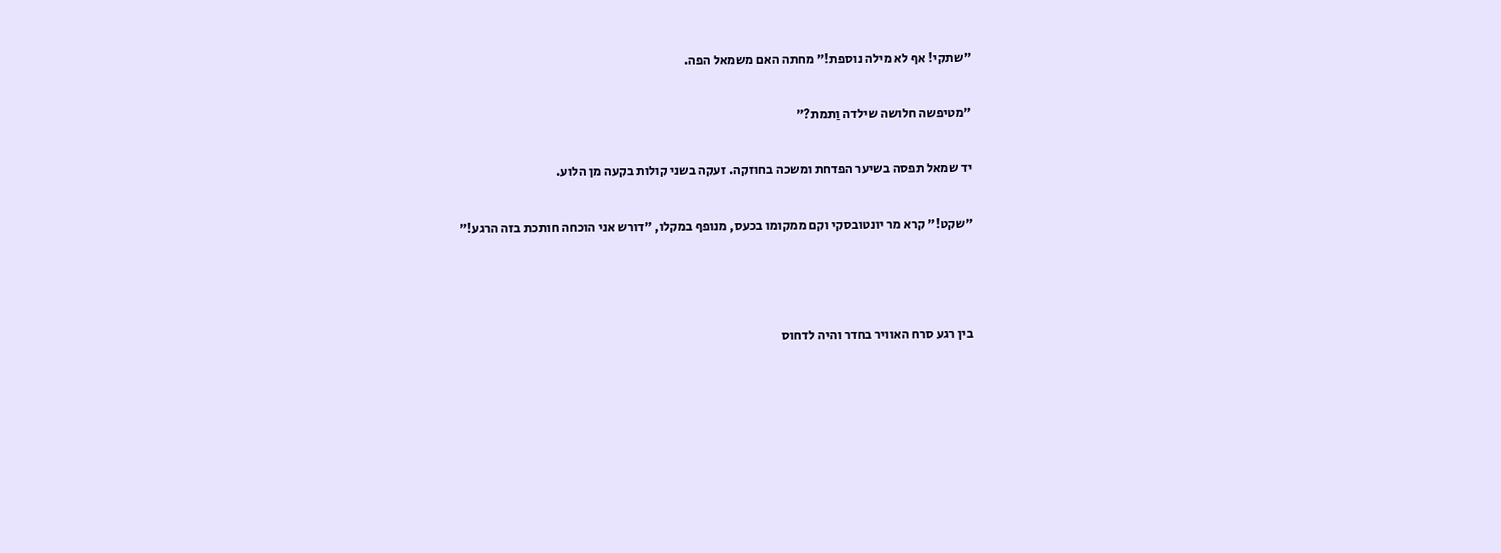״שתקי! אף לא מילה נוספת!״ מחתה האם משמאל הפה.

״מטיפשה חלושה שילדה וַתמת?״

יד שמאל תפסה בשיער הפדחת ומשכה בחוזקה. זעקה בשני קולות בקעה מן הלוע.

״שקט!״ קרא מר יונטובסקי וקם ממקומו בכעס, מנופף במקלו, ״דורש אני הוכחה חותכת בזה הרגע!״



בין רגע סרח האוויר בחדר והיה לדחוס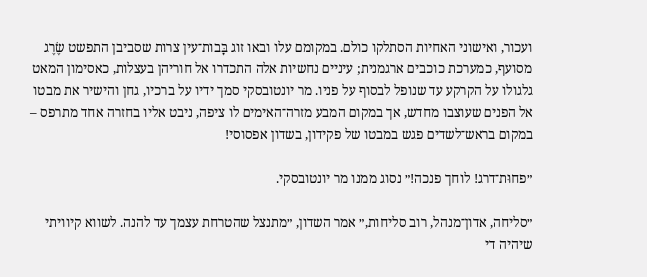ועכור, ואישוני האחיות הסתלקו כולם. במקומם עלו ובאו זוג בָּבות־עין צרות שסביבן התפשט שֶׂרֶג מסועף, כמערכת כוכבים ארגמנית; עיניים נחשיות אלה התכדרו אל חוריהן בעצלות, כאסימון המאט גלגולו על הקרקע עד שנופל לבסוף על פניו. מר יונטובסקי סמך ידיו על ברכיו, גחן והישיר את מבטו אל הפנים שעוצבו מחדש, אך במקום המבע מזרה־האימים לו ציפה, ניבט אליו בחזרה אחד מתרפס – במקום בראש־לשדים פגש במבטו של פקידון, בשדון אפסוסי!

״פחוּת־דרג! לוחך פנכה!״ נסוג ממנו מר יונטובסקי.

״סליחה, אדון־מנהל, רוב סליחות,״ אמר השדון, ״מתנצל שהטרחת עצמך עד להנה. לשווא קיוויתי שיהיה די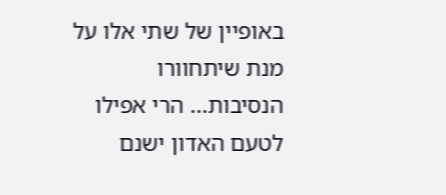באופיין של שתי אלו על מנת שיתחוורו הנסיבות... הרי אפילו לטעם האדון ישנם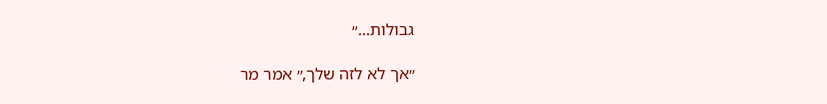גבולות...״

״אך לא לזה שלך,״ אמר מר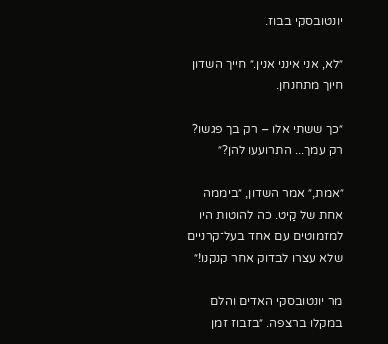יונטובסקי בבוז.

״לא, אני אינני אנין.״ חייך השדון חיוך מתחנחן.

״כך ששתי אלו – רק בך פגשו? רק עמך... התרועעו להן?״

״אמת,״ אמר השדון, ״ביממה אחת של קַיט. כה להוטות היו למזמוטים עם אחד בעל־קרניים שלא עצרו לבדוק אחר קנקנו!״

מר יונטובסקי האדים והלם במקלו ברצפה. ״בזבוז זמן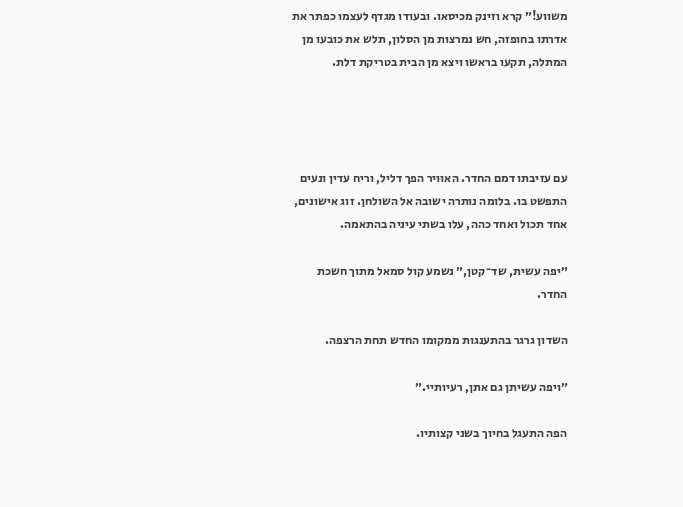משווע!״ קרא וזינק מכיסאו. ובעודו מגדף לעצמו כפתר את אדרתו בחופזה, חש נמרצות מן הסלון, תלש את כובעו מן המתלה, תקעו בראשו ויצא מן הבית בטריקת דלת.




עם עזיבתו דמם החדר. האוויר הפך דליל, וריח עדין ונעים התפשט בו. בלומה נותרה ישובה אל השולחן. זוג אישונים, אחד תכול ואחד כהה, עלו בשתי עיניה בהתאמה.

״יפה עשית, שד־קטן,״ נשמע קול סמאל מתוך חשכת החדר.

השדון גרגר בהתענגות ממקומו החדש תחת הרצפה.

״ויפה עשיתן גם אתן, רעיותיי.״

הפה התעגל בחיוך בשני קצותיו.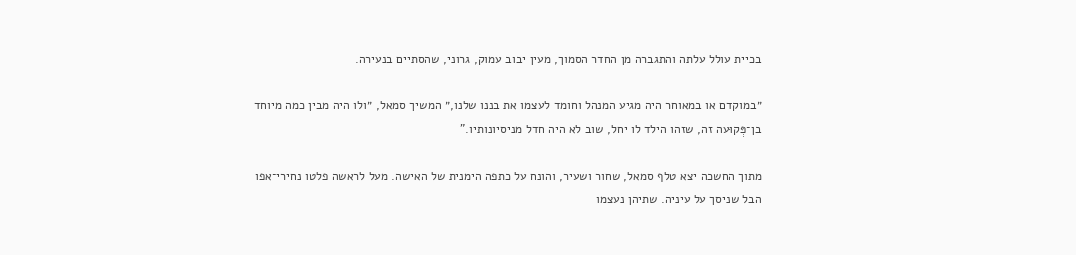בכיית עולל עלתה והתגברה מן החדר הסמוך, מעין יבוב עמוק, גרוני, שהסתיים בנעירה.

״במוקדם או במאוחר היה מגיע המנהל וחומד לעצמו את בננו שלנו,״ המשיך סמאל, ״ולו היה מבין כמה מיוחד בן־פְּקוּעה זה, שזהו הילד לו יחל, שוב לא היה חדל מניסיונותיו.”

מתוך החשכה יצא טלף סמאל, שחור ושעיר, והונח על כתפה הימנית של האישה. מעל לראשה פלטו נחירי־אפו הבל שניסך על עיניה. שתיהן נעצמו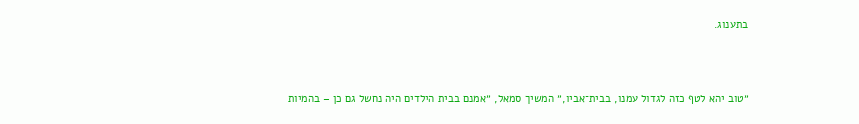בתענוג.



״טוב יהא לטף כזה לגדול עמנו, בבית־אביו,״ המשיך סמאל, ״אמנם בבית הילדים היה נחשל גם כן – בהמיות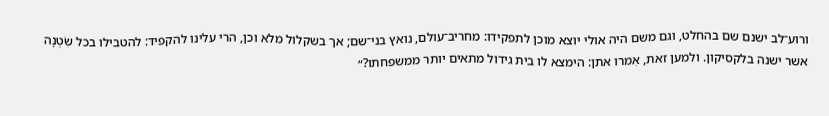ורוע־לב ישנם שם בהחלט, וגם משם היה אולי יוצא מוכן לתפקידו: מחריב־עולם, נואץ בני־שם; אך בשקלול מלא וכן, הרי עלינו להקפיד: להטבילו בכל שִׂטְנָה אשר ישנה בלקסיקון. ולמען זאת, אִמרו אתן: הימצא לו בית גידול מתאים יותר ממשפחתו?״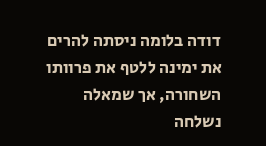דודה בלומה ניסתה להרים את ימינה ללטף את פרוותו השחורה, אך שמאלה נשלחה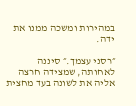במהירות ומשכה ממנו את ידה.

״רסני עצמך.״ סיננה לאחותה, שמצידה חרצה אליה את לשונה בעד מחצית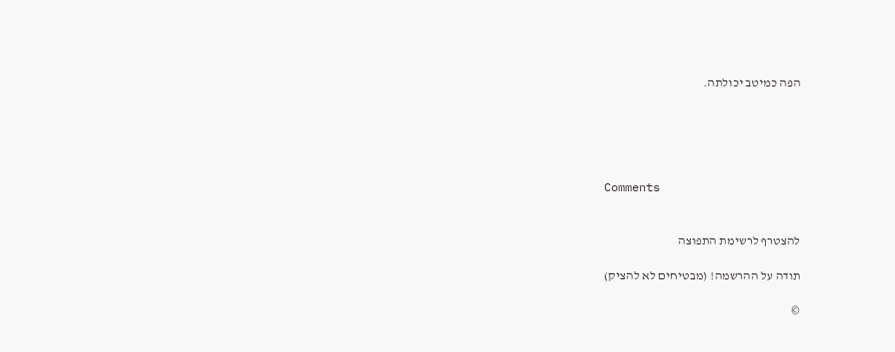הפה כמיטב יכולתה.





Comments


להצטרף לרשימת התפוצה

תודה על ההרשמה! (מבטיחים לא להציק)

©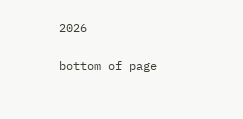2026

bottom of page